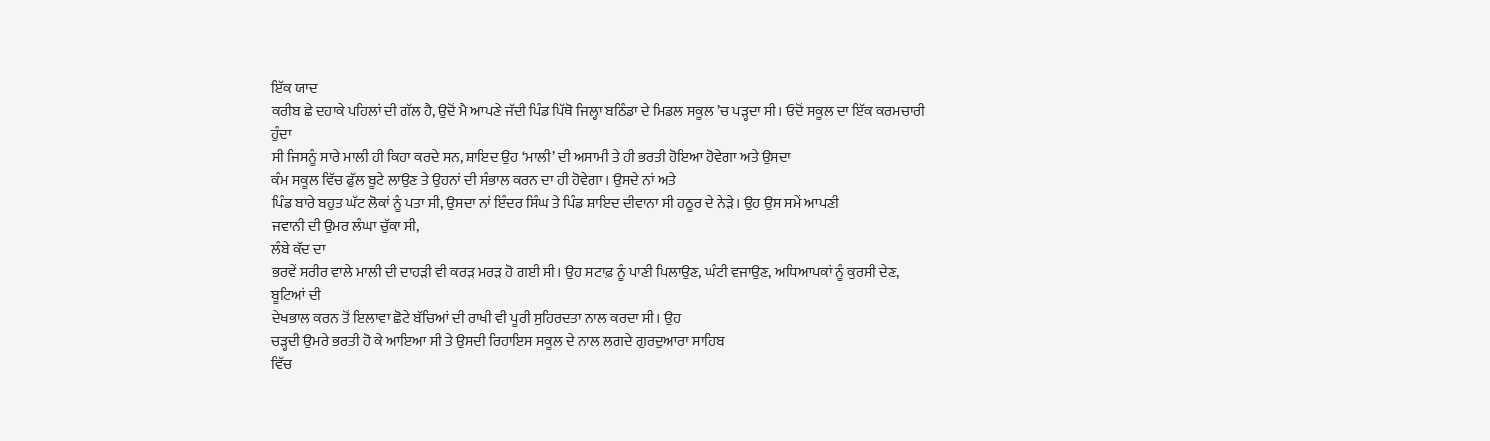ਇੱਕ ਯਾਦ
ਕਰੀਬ ਛੇ ਦਹਾਕੇ ਪਹਿਲਾਂ ਦੀ ਗੱਲ ਹੈ, ਉਦੋਂ ਮੈ ਆਪਣੇ ਜੱਦੀ ਪਿੰਡ ਪਿੱਥੋ ਜਿਲ੍ਹਾ ਬਠਿੰਡਾ ਦੇ ਮਿਡਲ ਸਕੂਲ ’ਚ ਪੜ੍ਹਦਾ ਸੀ। ਓਦੋਂ ਸਕੂਲ ਦਾ ਇੱਕ ਕਰਮਚਾਰੀ ਹੁੰਦਾ
ਸੀ ਜਿਸਨੂੰ ਸਾਰੇ ਮਾਲੀ ਹੀ ਕਿਹਾ ਕਰਦੇ ਸਨ, ਸ਼ਾਇਦ ਉਹ ‘ਮਾਲੀ’ ਦੀ ਅਸਾਮੀ ਤੇ ਹੀ ਭਰਤੀ ਹੋਇਆ ਹੋਵੇਗਾ ਅਤੇ ਉਸਦਾ
ਕੰਮ ਸਕੂਲ ਵਿੱਚ ਫੁੱਲ ਬੂਟੇ ਲਾਉਣ ਤੇ ਉਹਨਾਂ ਦੀ ਸੰਭਾਲ ਕਰਨ ਦਾ ਹੀ ਹੋਵੇਗਾ। ਉਸਦੇ ਨਾਂ ਅਤੇ
ਪਿੰਡ ਬਾਰੇ ਬਹੁਤ ਘੱਟ ਲੋਕਾਂ ਨੂੰ ਪਤਾ ਸੀ, ਉਸਦਾ ਨਾਂ ਇੰਦਰ ਸਿੰਘ ਤੇ ਪਿੰਡ ਸ਼ਾਇਦ ਦੀਵਾਨਾ ਸੀ ਹਠੂਰ ਦੇ ਨੇੜੇ। ਉਹ ਉਸ ਸਮੇਂ ਆਪਣੀ
ਜਵਾਨੀ ਦੀ ਉਮਰ ਲੰਘਾ ਚੁੱਕਾ ਸੀ,
ਲੰਬੇ ਕੱਦ ਦਾ
ਭਰਵੇਂ ਸਰੀਰ ਵਾਲੇ ਮਾਲੀ ਦੀ ਦਾਹੜੀ ਵੀ ਕਰੜ ਮਰੜ ਹੋ ਗਈ ਸੀ। ਉਹ ਸਟਾਫ਼ ਨੂੰ ਪਾਣੀ ਪਿਲਾਉਣ, ਘੰਟੀ ਵਜਾਉਣ, ਅਧਿਆਪਕਾਂ ਨੂੰ ਕੁਰਸੀ ਦੇਣ,
ਬੂਟਿਆਂ ਦੀ
ਦੇਖਭਾਲ ਕਰਨ ਤੋਂ ਇਲਾਵਾ ਛੋਟੇ ਬੱਚਿਆਂ ਦੀ ਰਾਖੀ ਵੀ ਪੂਰੀ ਸੁਹਿਰਦਤਾ ਨਾਲ ਕਰਦਾ ਸੀ। ਉਹ
ਚੜ੍ਹਦੀ ਉਮਰੇ ਭਰਤੀ ਹੋ ਕੇ ਆਇਆ ਸੀ ਤੇ ਉਸਦੀ ਰਿਹਾਇਸ ਸਕੂਲ ਦੇ ਨਾਲ ਲਗਦੇ ਗੁਰਦੁਆਰਾ ਸਾਹਿਬ
ਵਿੱਚ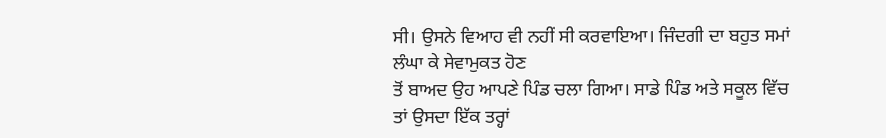ਸੀ। ਉਸਨੇ ਵਿਆਹ ਵੀ ਨਹੀਂ ਸੀ ਕਰਵਾਇਆ। ਜਿੰਦਗੀ ਦਾ ਬਹੁਤ ਸਮਾਂ ਲੰਘਾ ਕੇ ਸੇਵਾਮੁਕਤ ਹੋਣ
ਤੋਂ ਬਾਅਦ ਉਹ ਆਪਣੇ ਪਿੰਡ ਚਲਾ ਗਿਆ। ਸਾਡੇ ਪਿੰਡ ਅਤੇ ਸਕੂਲ ਵਿੱਚ ਤਾਂ ਉਸਦਾ ਇੱਕ ਤਰ੍ਹਾਂ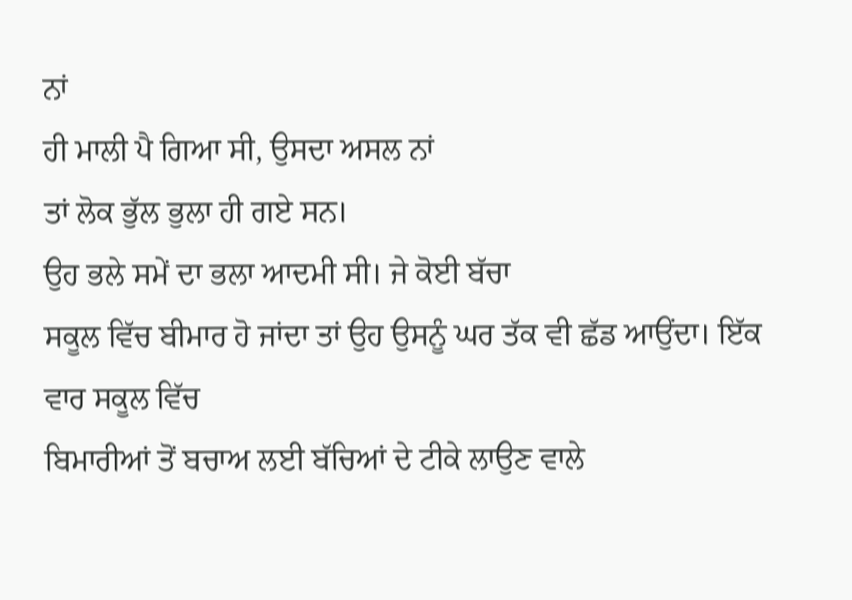ਨਾਂ
ਹੀ ਮਾਲੀ ਪੈ ਗਿਆ ਸੀ, ਉਸਦਾ ਅਸਲ ਨਾਂ
ਤਾਂ ਲੋਕ ਭੁੱਲ ਭੁਲਾ ਹੀ ਗਏ ਸਨ।
ਉਹ ਭਲੇ ਸਮੇਂ ਦਾ ਭਲਾ ਆਦਮੀ ਸੀ। ਜੇ ਕੋਈ ਬੱਚਾ
ਸਕੂਲ ਵਿੱਚ ਬੀਮਾਰ ਹੋ ਜਾਂਦਾ ਤਾਂ ਉਹ ਉਸਨੂੰ ਘਰ ਤੱਕ ਵੀ ਛੱਡ ਆਉਂਦਾ। ਇੱਕ ਵਾਰ ਸਕੂਲ ਵਿੱਚ
ਬਿਮਾਰੀਆਂ ਤੋਂ ਬਚਾਅ ਲਈ ਬੱਚਿਆਂ ਦੇ ਟੀਕੇ ਲਾਉਣ ਵਾਲੇ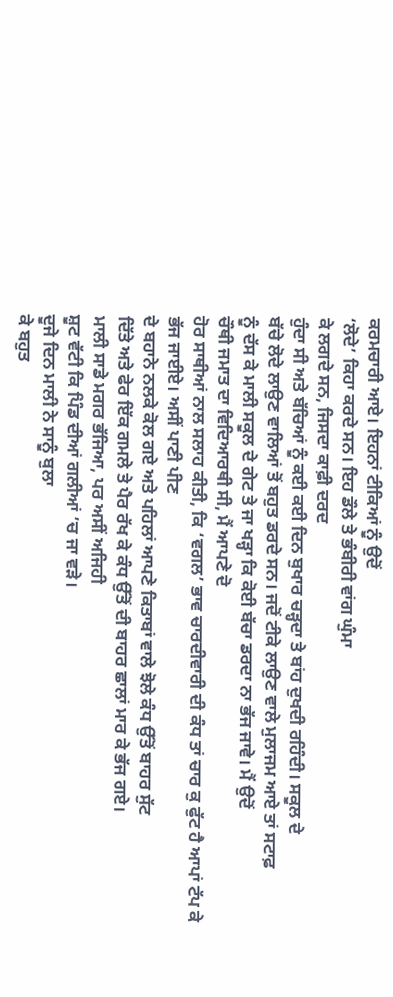ਕਰਮਚਾਰੀ ਆਏ। ਇਹਨਾਂ ਟੀਕਿਆਂ ਨੂੰ ਉਦੋਂ
‘ਲੋਦੇ’ ਕਿਹਾ ਕਰਦੇ ਸਨ। ਇਹ ਡੌਲੇ ਤੇ ਭੰਬੀਰੀ ਵਾਂਗ ਘੁੰਮਾ
ਕੇ ਲਗਦੇ ਸਨ, ਜਿਸਦਾ ਕਾਫ਼ੀ ਦਰਦ
ਹੁੰਦਾ ਸੀ ਅਤੇ ਬੱਚਿਆਂ ਨੂੰ ਕਈ ਕਈ ਦਿਨ ਬੁਖਾਰ ਚੜ੍ਹਦਾ ਤੇ ਬਾਂਹ ਦੁਖਦੀ ਰਹਿੰਦੀ। ਸਕੂਲ ਦੇ
ਬੱਚੇ ਲੋਦੇ ਲਾਉਣ ਵਾਲਿਆਂ ਤੋਂ ਬਹੁਤ ਡਰਦੇ ਸਨ। ਜਦੋਂ ਟੀਕੇ ਲਾਉਣ ਵਾਲੇ ਮੁਲਾਜਮ ਆਏ ਤਾਂ ਸਟਾਫ਼
ਨੂੰ ਦੱਸ ਕੇ ਮਾਲੀ ਸਕੂਲ ਦੇ ਗੇਟ ਤੇ ਜਾ ਖੜ੍ਹਾ ਕਿ ਕੋਈ ਬੱਚਾ ਡਰਦਾ ਨਾ ਭੱਜ ਜਾਵੇ। ਮੈਂ ਉਦੋਂ
ਚੌਥੀ ਜਮਾਤ ਦਾ ਵਿਦਿਆਰਥੀ ਸੀ, ਮੈਂ ਆਪਣੇ ਦੋ
ਹੋਰ ਸਾਥੀਆਂ ਨਾਲ ਸਲਾਹ ਕੀਤੀ, ਕਿ ‘ਵਗਲ’ ਭਾਵ ਚਾਰਦੀਵਾਰੀ ਦੀ ਕੰਧ ਤਾਂ ਚਾਰ ਕੁ ਫੁੱਟ ਹੈ ਆਪਾਂ ਟੱਪ ਕੇ ਭੱਜ ਜਾਈਏ। ਅਸੀਂ ਪਾਣੀ ਪੀਣ
ਦੇ ਬਹਾਨੇ ਨਲਕੇ ਕੋਲ ਗਏ ਅਤੇ ਪਹਿਲਾਂ ਆਪਣੇ ਕਿਤਾਬਾਂ ਵਾਲੇ ਝੋਲੇ ਕੰਧ ਉੱਤੋਂ ਬਾਹਰ ਸੁੱਟ
ਦਿੱਤੇ ਅਤੇ ਫੇਰ ਇੱਕ ਗਮਲੇ ਤੇ ਪੈਰ ਰੱਖ ਕੇ ਕੰਧ ਉੱਤੋਂ ਦੀ ਬਾਹਰ ਛਾਲਾਂ ਮਾਰ ਕੇ ਭੱਜ ਗਏ।
ਮਾਲੀ ਸਾਡੇ ਮਗਰ ਭੱਜਿਆ, ਪਰ ਅਸੀਂ ਅਜਿਹੀ
ਸ਼ੂਟ ਵੱਟੀ ਕਿ ਪਿੰਡ ਦੀਆਂ ਗਲੀਆਂ ’ਚ ਜਾ ਵੜੇ।
ਦੂਜੇ ਦਿਨ ਮਾਲੀ ਨੇ ਸਾਨੂੰ ਬੁਲਾ
ਕੇ ਬਹੁਤ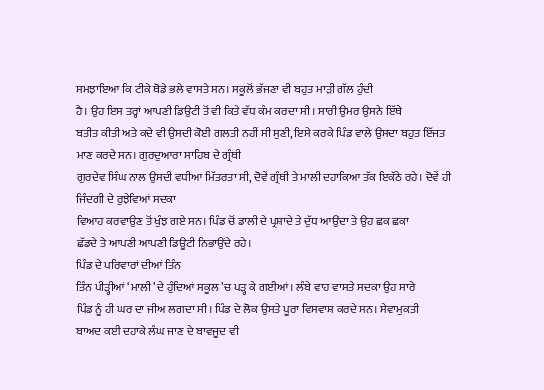ਸਮਝਾਇਆ ਕਿ ਟੀਕੇ ਥੋਡੇ ਭਲੇ ਵਾਸਤੇ ਸਨ। ਸਕੂਲੋਂ ਭੱਜਣਾ ਵੀ ਬਹੁਤ ਮਾੜੀ ਗੱਲ ਹੁੰਦੀ
ਹੈ। ਉਹ ਇਸ ਤਰ੍ਹਾਂ ਆਪਣੀ ਡਿਉਟੀ ਤੋਂ ਵੀ ਕਿਤੇ ਵੱਧ ਕੰਮ ਕਰਦਾ ਸੀ। ਸਾਰੀ ਉਮਰ ਉਸਨੇ ਇੱਥੇ
ਬਤੀਤ ਕੀਤੀ ਅਤੇ ਕਦੇ ਵੀ ਉਸਦੀ ਕੋਈ ਗਲਤੀ ਨਹੀਂ ਸੀ ਸੁਣੀ, ਇਸੇ ਕਰਕੇ ਪਿੰਡ ਵਾਲੇ ਉਸਦਾ ਬਹੁਤ ਇੱਜਤ ਮਾਣ ਕਰਦੇ ਸਨ। ਗੁਰਦੁਆਰਾ ਸਾਹਿਬ ਦੇ ਗ੍ਰੰਥੀ
ਗੁਰਦੇਵ ਸਿੰਘ ਨਾਲ ਉਸਦੀ ਵਧੀਆ ਮਿੱਤਰਤਾ ਸੀ, ਦੋਵੇਂ ਗ੍ਰੰਥੀ ਤੇ ਮਾਲੀ ਦਹਾਕਿਆ ਤੱਕ ਇਕੱਠੇ ਰਹੇ। ਦੋਵੇਂ ਹੀ ਜਿੰਦਗੀ ਦੇ ਰੁਝੇਵਿਆਂ ਸਦਕਾ
ਵਿਆਹ ਕਰਵਾਉਣ ਤੋਂ ਖੁੰਝ ਗਏ ਸਨ। ਪਿੰਡ ਚੋਂ ਡਾਲੀ ਦੇ ਪ੍ਰਸ਼ਾਦੇ ਤੇ ਦੁੱਧ ਆਉਂਦਾ ਤੇ ਉਹ ਛਕ ਛਕਾ
ਛੱਡਦੇ ਤੇ ਆਪਣੀ ਆਪਣੀ ਡਿਊਟੀ ਨਿਭਾਉਂਦੇ ਰਹੇ।
ਪਿੰਡ ਦੇ ਪਰਿਵਾਰਾਂ ਦੀਆਂ ਤਿੰਨ
ਤਿੰਨ ਪੀੜ੍ਹੀਆਂ ‘ਮਾਲੀ’ ਦੇ ਹੁੰਦਿਆਂ ਸਕੂਲ ’ਚ ਪੜ੍ਹ ਕੇ ਗਈਆਂ। ਲੰਬੇ ਵਾਹ ਵਾਸਤੇ ਸਦਕਾ ਉਹ ਸਾਰੇ
ਪਿੰਡ ਨੂੰ ਹੀ ਘਰ ਦਾ ਜੀਅ ਲਗਦਾ ਸੀ। ਪਿੰਡ ਦੇ ਲੋਕ ਉਸਤੇ ਪੂਰਾ ਵਿਸਵਾਸ਼ ਕਰਦੇ ਸਨ। ਸੇਵਾਮੁਕਤੀ
ਬਾਅਦ ਕਈ ਦਹਾਕੇ ਲੰਘ ਜਾਣ ਦੇ ਬਾਵਜੂਦ ਵੀ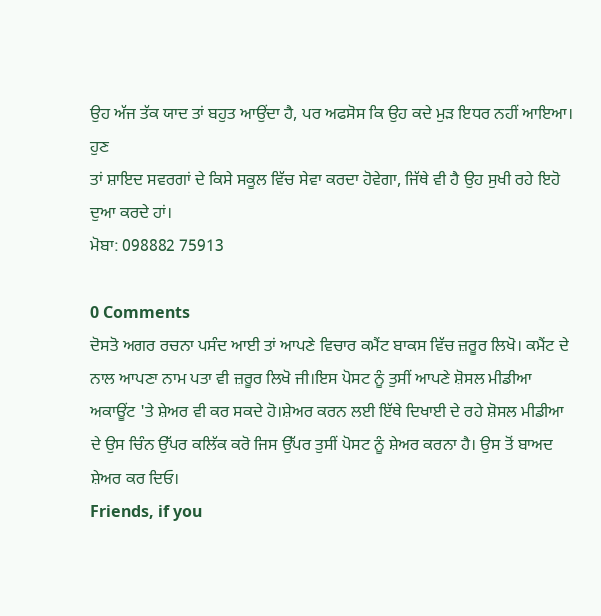ਉਹ ਅੱਜ ਤੱਕ ਯਾਦ ਤਾਂ ਬਹੁਤ ਆਉਂਦਾ ਹੈ, ਪਰ ਅਫਸੋਸ ਕਿ ਉਹ ਕਦੇ ਮੁੜ ਇਧਰ ਨਹੀਂ ਆਇਆ। ਹੁਣ
ਤਾਂ ਸ਼ਾਇਦ ਸਵਰਗਾਂ ਦੇ ਕਿਸੇ ਸਕੂਲ ਵਿੱਚ ਸੇਵਾ ਕਰਦਾ ਹੋਵੇਗਾ, ਜਿੱਥੇ ਵੀ ਹੈ ਉਹ ਸੁਖੀ ਰਹੇ ਇਹੋ ਦੁਆ ਕਰਦੇ ਹਾਂ।
ਮੋਬਾ: 098882 75913

0 Comments
ਦੋਸਤੋ ਅਗਰ ਰਚਨਾ ਪਸੰਦ ਆਈ ਤਾਂ ਆਪਣੇ ਵਿਚਾਰ ਕਮੈਂਟ ਬਾਕਸ ਵਿੱਚ ਜ਼ਰੂਰ ਲਿਖੋ। ਕਮੈਂਟ ਦੇ ਨਾਲ ਆਪਣਾ ਨਾਮ ਪਤਾ ਵੀ ਜ਼ਰੂਰ ਲਿਖੋ ਜੀ।ਇਸ ਪੋਸਟ ਨੂੰ ਤੁਸੀਂ ਆਪਣੇ ਸ਼ੋਸਲ ਮੀਡੀਆ ਅਕਾਊਂਟ 'ਤੇ ਸ਼ੇਅਰ ਵੀ ਕਰ ਸਕਦੇ ਹੋ।ਸ਼ੇਅਰ ਕਰਨ ਲਈ ਇੱਥੇ ਦਿਖਾਈ ਦੇ ਰਹੇ ਸ਼ੋਸਲ ਮੀਡੀਆ ਦੇ ਉਸ ਚਿੰਨ ਉੱਪਰ ਕਲਿੱਕ ਕਰੋ ਜਿਸ ਉੱਪਰ ਤੁਸੀਂ ਪੋਸਟ ਨੂੰ ਸ਼ੇਅਰ ਕਰਨਾ ਹੈ। ਉਸ ਤੋਂ ਬਾਅਦ ਸ਼ੇਅਰ ਕਰ ਦਿਓ।
Friends, if you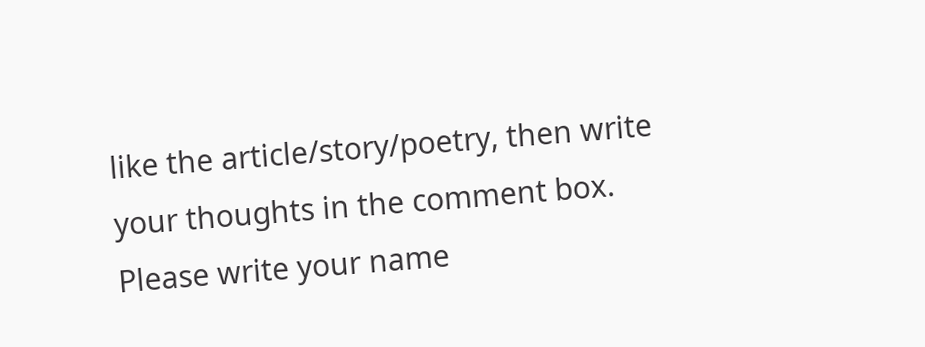like the article/story/poetry, then write your thoughts in the comment box. Please write your name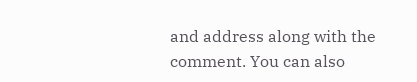and address along with the comment. You can also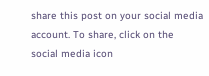share this post on your social media account. To share, click on the social media icon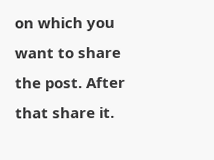on which you want to share the post. After that share it.